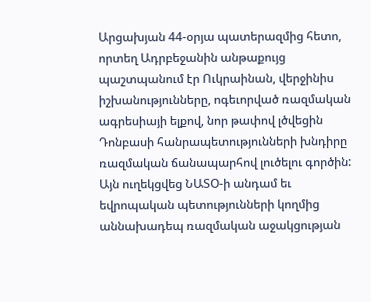Արցախյան 44-օրյա պատերազմից հետո, որտեղ Ադրբեջանին անթաքույց պաշտպանում էր Ուկրաինան, վերջինիս իշխանությունները, ոգեւորված ռազմական ագրեսիայի ելքով, նոր թափով լծվեցին Դոնբասի հանրապետությունների խնդիրը ռազմական ճանապարհով լուծելու գործին: Այն ուղեկցվեց ՆԱՏՕ-ի անդամ եւ եվրոպական պետությունների կողմից աննախադեպ ռազմական աջակցության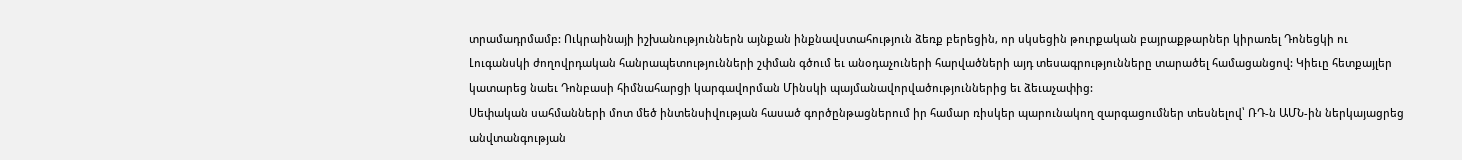տրամադրմամբ: Ուկրաինայի իշխանություններն այնքան ինքնավստահություն ձեռք բերեցին, որ սկսեցին թուրքական բայրաքթարներ կիրառել Դոնեցկի ու Լուգանսկի ժողովրդական հանրապետությունների շփման գծում եւ անօդաչուների հարվածների այդ տեսագրությունները տարածել համացանցով: Կիեւը հետքայլեր կատարեց նաեւ Դոնբասի հիմնահարցի կարգավորման Մինսկի պայմանավորվածություններից եւ ձեւաչափից:
Սեփական սահմանների մոտ մեծ ինտենսիվության հասած գործընթացներում իր համար ռիսկեր պարունակող զարգացումներ տեսնելով՝ ՌԴ-ն ԱՄՆ-ին ներկայացրեց անվտանգության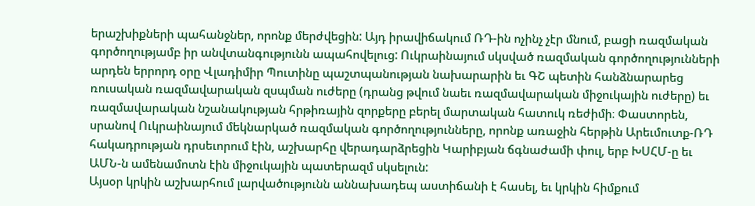երաշխիքների պահանջներ, որոնք մերժվեցին: Այդ իրավիճակում ՌԴ-ին ոչինչ չէր մնում, բացի ռազմական գործողությամբ իր անվտանգությունն ապահովելուց: Ուկրաինայում սկսված ռազմական գործողությունների արդեն երրորդ օրը Վլադիմիր Պուտինը պաշտպանության նախարարին եւ ԳՇ պետին հանձնարարեց ռուսական ռազմավարական զսպման ուժերը (դրանց թվում նաեւ ռազմավարական միջուկային ուժերը) եւ ռազմավարական նշանակության հրթիռային զորքերը բերել մարտական հատուկ ռեժիմի։ Փաստորեն, սրանով Ուկրաինայում մեկնարկած ռազմական գործողությունները, որոնք առաջին հերթին Արեւմուտք-ՌԴ հակադրության դրսեւորում էին, աշխարհը վերադարձրեցին Կարիբյան ճգնաժամի փուլ, երբ ԽՍՀՄ-ը եւ ԱՄՆ-ն ամենամոտն էին միջուկային պատերազմ սկսելուն:
Այսօր կրկին աշխարհում լարվածությունն աննախադեպ աստիճանի է հասել, եւ կրկին հիմքում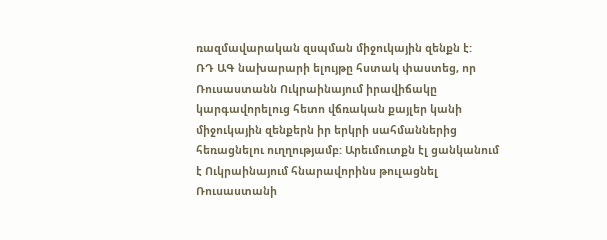ռազմավարական զսպման միջուկային զենքն է:
ՌԴ ԱԳ նախարարի ելույթը հստակ փաստեց, որ Ռուսաստանն Ուկրաինայում իրավիճակը կարգավորելուց հետո վճռական քայլեր կանի միջուկային զենքերն իր երկրի սահմաններից հեռացնելու ուղղությամբ: Արեւմուտքն էլ ցանկանում է Ուկրաինայում հնարավորինս թուլացնել Ռուսաստանի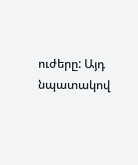ուժերը: Այդ նպատակով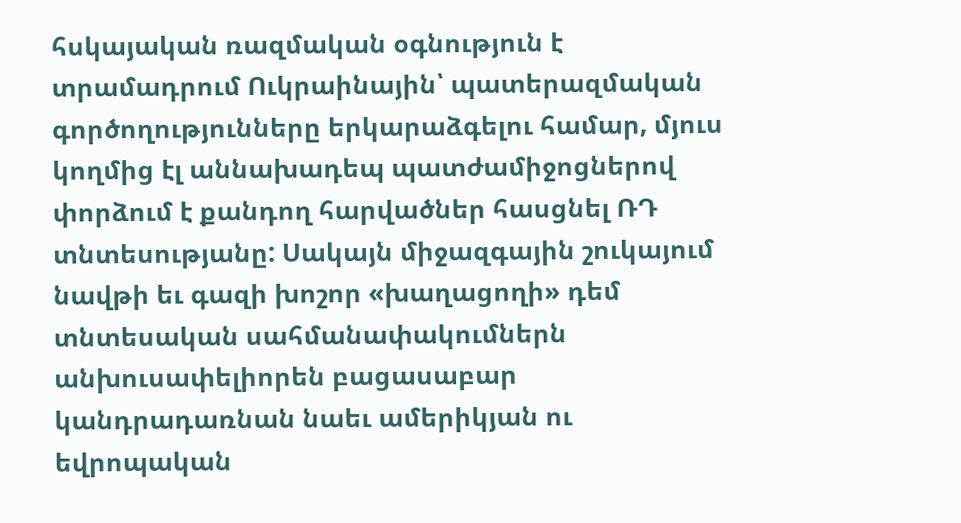հսկայական ռազմական օգնություն է տրամադրում Ուկրաինային՝ պատերազմական գործողությունները երկարաձգելու համար, մյուս կողմից էլ աննախադեպ պատժամիջոցներով փորձում է քանդող հարվածներ հասցնել ՌԴ տնտեսությանը: Սակայն միջազգային շուկայում նավթի եւ գազի խոշոր «խաղացողի» դեմ տնտեսական սահմանափակումներն անխուսափելիորեն բացասաբար կանդրադառնան նաեւ ամերիկյան ու եվրոպական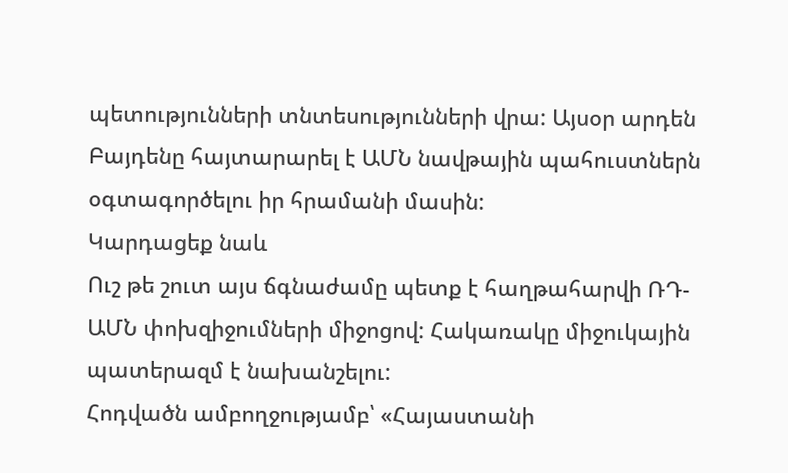պետությունների տնտեսությունների վրա: Այսօր արդեն Բայդենը հայտարարել է ԱՄՆ նավթային պահուստներն օգտագործելու իր հրամանի մասին:
Կարդացեք նաև
Ուշ թե շուտ այս ճգնաժամը պետք է հաղթահարվի ՌԴ-ԱՄՆ փոխզիջումների միջոցով: Հակառակը միջուկային պատերազմ է նախանշելու:
Հոդվածն ամբողջությամբ՝ «Հայաստանի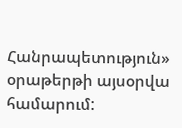Հանրապետություն» օրաթերթի այսօրվա համարում: